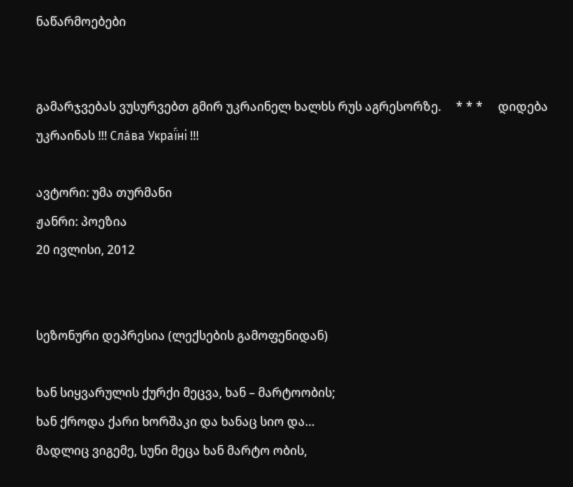ნაწარმოებები


გამარჯვებას ვუსურვებთ გმირ უკრაინელ ხალხს რუს აგრესორზე.     * * *     დიდება უკრაინას !!! Сла́ва Украї́ні !!!

ავტორი: უმა თურმანი
ჟანრი: პოეზია
20 ივლისი, 2012


სეზონური დეპრესია (ლექსების გამოფენიდან)

ხან სიყვარულის ქურქი მეცვა, ხან – მარტოობის;
ხან ქროდა ქარი ხორშაკი და ხანაც სიო და…
მადლიც ვიგემე, სუნი მეცა ხან მარტო ობის,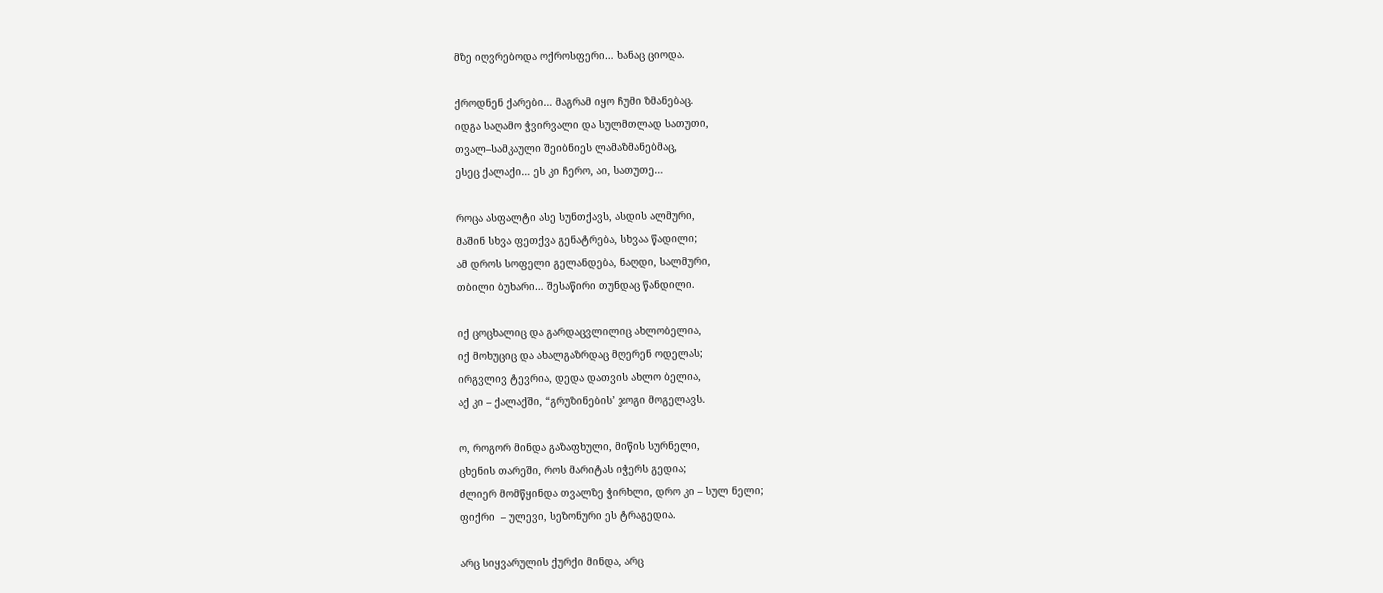მზე იღვრებოდა ოქროსფერი… ხანაც ციოდა.

ქროდნენ ქარები… მაგრამ იყო ჩუმი ზმანებაც.
იდგა საღამო ჭვირვალი და სულმთლად სათუთი,
თვალ–სამკაული შეიბნიეს ლამაზმანებმაც,
ესეც ქალაქი… ეს კი ჩერო, აი, სათუთე…

როცა ასფალტი ასე სუნთქავს, ასდის ალმური,
მაშინ სხვა ფეთქვა გენატრება, სხვაა წადილი;
ამ დროს სოფელი გელანდება, ნაღდი, სალმური,
თბილი ბუხარი… შესაწირი თუნდაც წანდილი.

იქ ცოცხალიც და გარდაცვლილიც ახლობელია,
იქ მოხუციც და ახალგაზრდაც მღერენ ოდელას;
ირგვლივ ტევრია, დედა დათვის ახლო ბელია,
აქ კი – ქალაქში, “გრუზინების’ ჯოგი მოგელავს.

ო, როგორ მინდა გაზაფხული, მიწის სურნელი,
ცხენის თარეში, როს მარიტას იჭერს გედია;
ძლიერ მომწყინდა თვალზე ჭირხლი, დრო კი – სულ ნელი;
ფიქრი  – ულევი, სეზონური ეს ტრაგედია.

არც სიყვარულის ქურქი მინდა, არც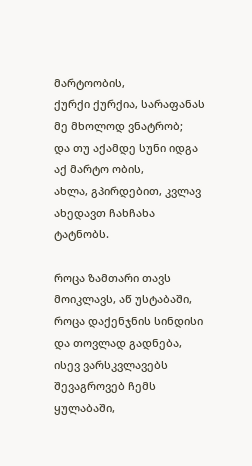მარტოობის,
ქურქი ქურქია, სარაფანას მე მხოლოდ ვნატრობ;
და თუ აქამდე სუნი იდგა აქ მარტო ობის,
ახლა, გპირდებით, კვლავ ახედავთ ჩახჩახა ტატნობს.

როცა ზამთარი თავს მოიკლავს, აწ უსტაბაში,
როცა დაქენჯნის სინდისი და თოვლად გადნება,
ისევ ვარსკვლავებს შევაგროვებ ჩემს ყულაბაში,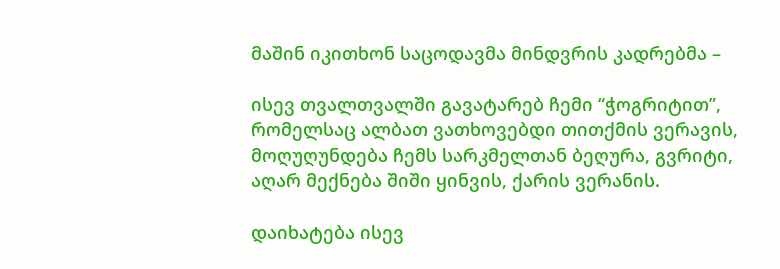მაშინ იკითხონ საცოდავმა მინდვრის კადრებმა –

ისევ თვალთვალში გავატარებ ჩემი “ჭოგრიტით”,
რომელსაც ალბათ ვათხოვებდი თითქმის ვერავის,
მოღუღუნდება ჩემს სარკმელთან ბეღურა, გვრიტი,
აღარ მექნება შიში ყინვის, ქარის ვერანის.

დაიხატება ისევ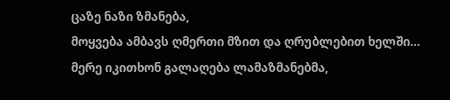ცაზე ნაზი ზმანება,
მოყვება ამბავს ღმერთი მზით და ღრუბლებით ხელში…
მერე იკითხონ გალაღება ლამაზმანებმა,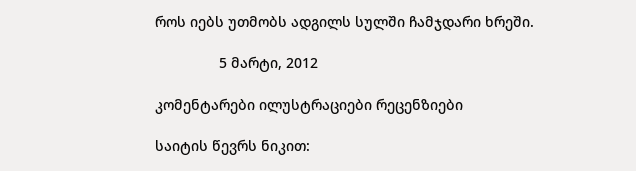როს იებს უთმობს ადგილს სულში ჩამჯდარი ხრეში.

                5 მარტი, 2012

კომენტარები ილუსტრაციები რეცენზიები

საიტის წევრს ნიკით: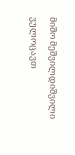მიშო მეშვილდიშვილი ვულოცავთ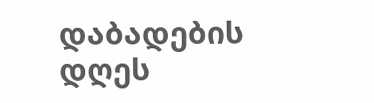დაბადების დღეს